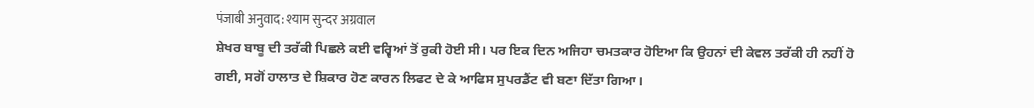पंजाबी अनुवाद: श्याम सुन्दर अग्रवाल
ਸ਼ੇਖਰ ਬਾਬੂ ਦੀ ਤਰੱਕੀ ਪਿਛਲੇ ਕਈ ਵਰ੍ਵਿਆਂ ਤੋਂ ਰੁਕੀ ਹੋਈ ਸੀ। ਪਰ ਇਕ ਦਿਨ ਅਜਿਹਾ ਚਮਤਕਾਰ ਹੋਇਆ ਕਿ ਉਹਨਾਂ ਦੀ ਕੇਵਲ ਤਰੱਕੀ ਹੀ ਨਹੀਂ ਹੋ ਗਈ, ਸਗੋਂ ਹਾਲਾਤ ਦੇ ਸ਼ਿਕਾਰ ਹੋਣ ਕਾਰਨ ਲਿਫਟ ਦੇ ਕੇ ਆਫਿਸ ਸੁਪਰਡੈਂਟ ਵੀ ਬਣਾ ਦਿੱਤਾ ਗਿਆ।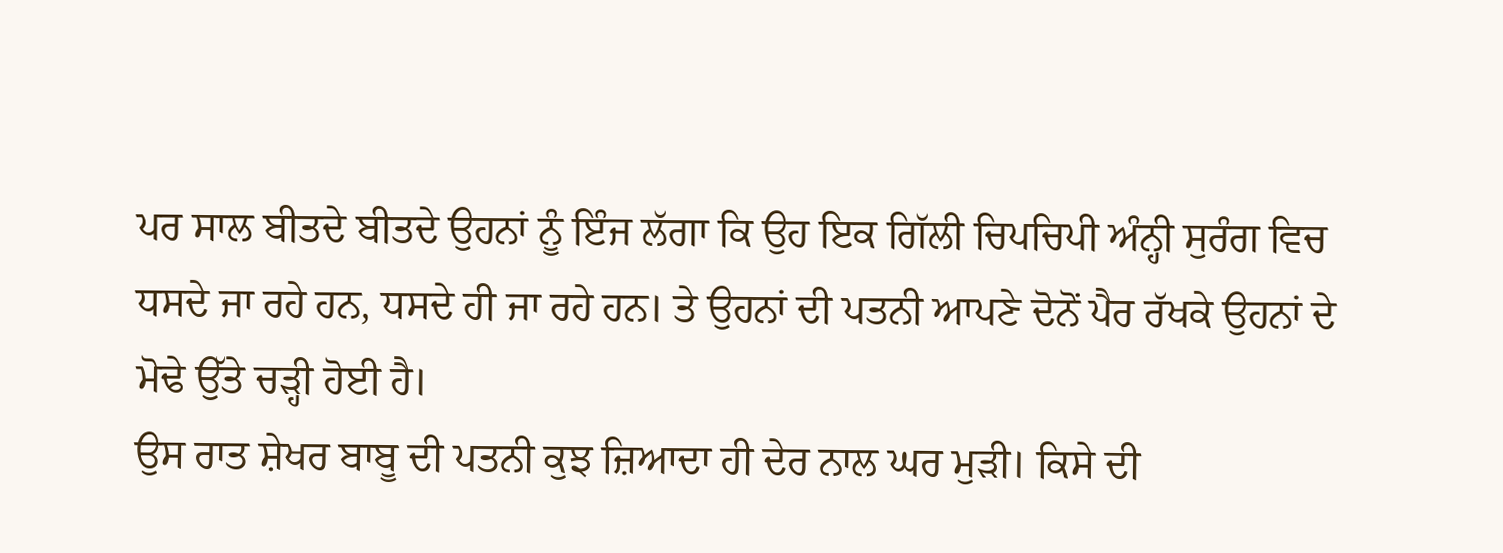ਪਰ ਸਾਲ ਬੀਤਦੇ ਬੀਤਦੇ ਉਹਨਾਂ ਨੂੰ ਇੰਜ ਲੱਗਾ ਕਿ ਉਹ ਇਕ ਗਿੱਲੀ ਚਿਪਚਿਪੀ ਅੰਨ੍ਹੀ ਸੁਰੰਗ ਵਿਚ ਧਸਦੇ ਜਾ ਰਹੇ ਹਨ, ਧਸਦੇ ਹੀ ਜਾ ਰਹੇ ਹਨ। ਤੇ ਉਹਨਾਂ ਦੀ ਪਤਨੀ ਆਪਣੇ ਦੋਨੋਂ ਪੈਰ ਰੱਖਕੇ ਉਹਨਾਂ ਦੇ ਮੋਢੇ ਉੱਤੇ ਚੜ੍ਹੀ ਹੋਈ ਹੈ।
ਉਸ ਰਾਤ ਸ਼ੇਖਰ ਬਾਬੂ ਦੀ ਪਤਨੀ ਕੁਝ ਜ਼ਿਆਦਾ ਹੀ ਦੇਰ ਨਾਲ ਘਰ ਮੁੜੀ। ਕਿਸੇ ਦੀ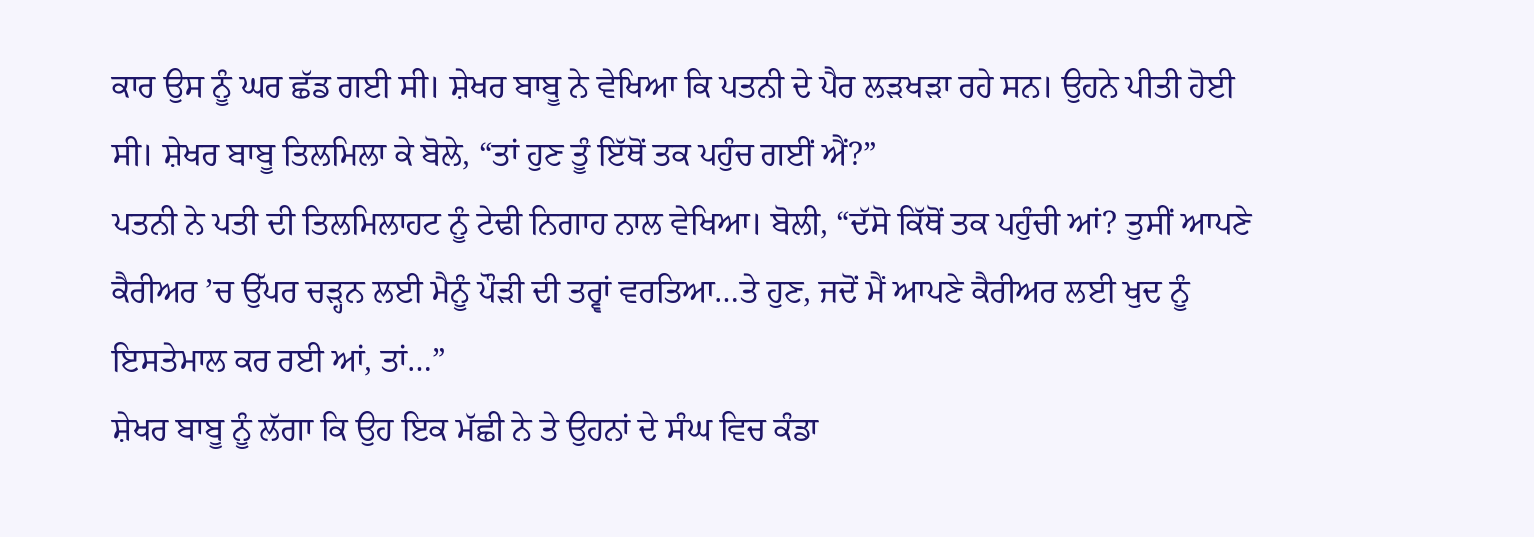ਕਾਰ ਉਸ ਨੂੰ ਘਰ ਛੱਡ ਗਈ ਸੀ। ਸ਼ੇਖਰ ਬਾਬੂ ਨੇ ਵੇਖਿਆ ਕਿ ਪਤਨੀ ਦੇ ਪੈਰ ਲੜਖੜਾ ਰਹੇ ਸਨ। ਉਹਨੇ ਪੀਤੀ ਹੋਈ ਸੀ। ਸ਼ੇਖਰ ਬਾਬੂ ਤਿਲਮਿਲਾ ਕੇ ਬੋਲੇ, “ਤਾਂ ਹੁਣ ਤੂੰ ਇੱਥੋਂ ਤਕ ਪਹੁੰਚ ਗਈਂ ਐਂ?”
ਪਤਨੀ ਨੇ ਪਤੀ ਦੀ ਤਿਲਮਿਲਾਹਟ ਨੂੰ ਟੇਢੀ ਨਿਗਾਹ ਨਾਲ ਵੇਖਿਆ। ਬੋਲੀ, “ਦੱਸੋ ਕਿੱਥੋਂ ਤਕ ਪਹੁੰਚੀ ਆਂ? ਤੁਸੀਂ ਆਪਣੇ ਕੈਰੀਅਰ ’ਚ ਉੱਪਰ ਚੜ੍ਹਨ ਲਈ ਮੈਨੂੰ ਪੌੜੀ ਦੀ ਤਰ੍ਵਾਂ ਵਰਤਿਆ…ਤੇ ਹੁਣ, ਜਦੋਂ ਮੈਂ ਆਪਣੇ ਕੈਰੀਅਰ ਲਈ ਖੁਦ ਨੂੰ ਇਸਤੇਮਾਲ ਕਰ ਰਈ ਆਂ, ਤਾਂ…”
ਸ਼ੇਖਰ ਬਾਬੂ ਨੂੰ ਲੱਗਾ ਕਿ ਉਹ ਇਕ ਮੱਛੀ ਨੇ ਤੇ ਉਹਨਾਂ ਦੇ ਸੰਘ ਵਿਚ ਕੰਡਾ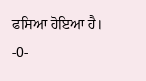ਫਸਿਆ ਹੋਇਆ ਹੈ।
-0-